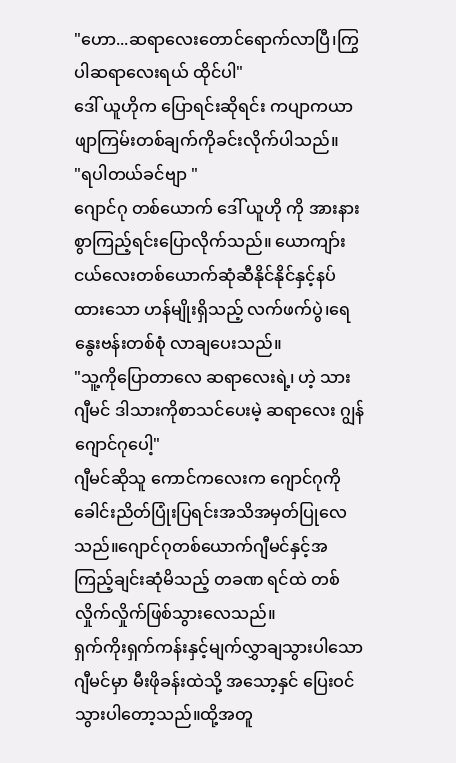"ဟော...ဆရာလေးတောင်ရောက်လာပြီ၊ကြွပါဆရာလေးရယ် ထိုင်ပါ"
ဒေါ် ယူဟိုက ပြောရင်းဆိုရင်း ကပျာကယာ ဖျာကြမ်းတစ်ချက်ကိုခင်းလိုက်ပါသည်။
"ရပါတယ်ခင်ဗျာ "
ဂျောင်ဂု တစ်ယောက် ဒေါ် ယူဟို ကို အားနားစွာကြည့်ရင်းပြောလိုက်သည်။ ယောကျာ်းငယ်လေးတစ်ယောက်ဆုံဆီနိုင်နိုင်နှင့်နပ်ထားသော ဟန်မျိုးရှိသည့် လက်ဖက်ပွဲ၊ရေနွေးဗန်းတစ်စုံ လာချပေးသည်။
"သူ့ကိုပြောတာလေ ဆရာလေးရဲ့၊ ဟဲ့ သားဂျီမင် ဒါသားကိုစာသင်ပေးမဲ့ ဆရာလေး ဂျွန်ဂျောင်ဂုပေါ့"
ဂျီမင်ဆိုသူ ကောင်ကလေးက ဂျောင်ဂုကိုခေါင်းညိတ်ပြုံးပြရင်းအသိအမှတ်ပြုလေသည်။ဂျောင်ဂုတစ်ယောက်ဂျီမင်နှင့်အကြည့်ချင်းဆုံမိသည့် တခဏ ရင်ထဲ တစ်လှိုက်လှိုက်ဖြစ်သွားလေသည်။
ရှက်ကိုးရှက်ကန်းနှင့်မျက်လွှာချသွားပါသော ဂျီမင်မှာ မီးဖိုခန်းထဲသို့ အသော့နှင် ပြေးဝင်သွားပါတော့သည်။ထို့အတူ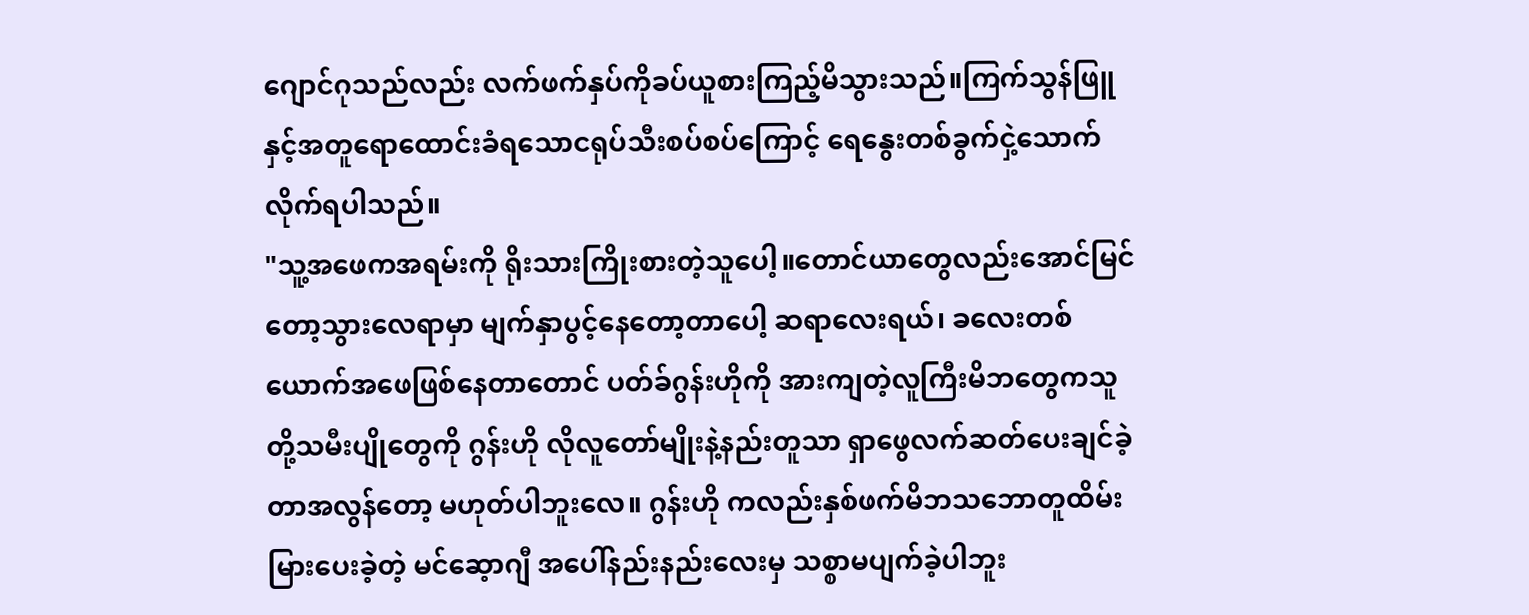ဂျောင်ဂုသည်လည်း လက်ဖက်နှပ်ကိုခပ်ယူစားကြည့်မိသွားသည်။ကြက်သွန်ဖြူနှင့်အတူရောထောင်းခံရသောငရုပ်သီးစပ်စပ်ကြောင့် ရေနွေးတစ်ခွက်ငှဲ့သောက်လိုက်ရပါသည်။
"သူ့အဖေကအရမ်းကို ရိုးသားကြိုးစားတဲ့သူပေါ့။တောင်ယာတွေလည်းအောင်မြင်တော့သွားလေရာမှာ မျက်နှာပွင့်နေတော့တာပေါ့ ဆရာလေးရယ်၊ ခလေးတစ်ယောက်အဖေဖြစ်နေတာတောင် ပတ်ခ်ဂွန်းဟိုကို အားကျတဲ့လူကြီးမိဘတွေကသူတို့သမီးပျိုတွေကို ဂွန်းဟို လိုလူတော်မျိုးနဲ့နည်းတူသာ ရှာဖွေလက်ဆတ်ပေးချင်ခဲ့တာအလွန်တော့ မဟုတ်ပါဘူးလေ။ ဂွန်းဟို ကလည်းနှစ်ဖက်မိဘသဘောတူထိမ်းမြားပေးခဲ့တဲ့ မင်ဆေ့ာဂျီ အပေါ်နည်းနည်းလေးမှ သစ္စာမပျက်ခဲ့ပါဘူး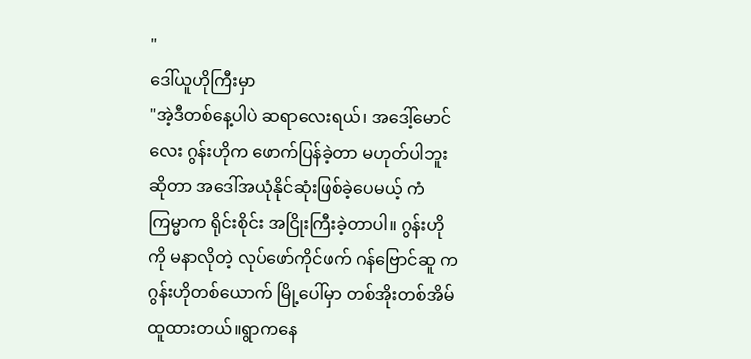"
ဒေါ်ယူဟိုကြီးမှာ
"အဲ့ဒီတစ်နေ့ပါပဲ ဆရာလေးရယ်၊ အဒေါ့်မောင်လေး ဂွန်းဟိုက ဖောက်ပြန်ခဲ့တာ မဟုတ်ပါဘူး ဆိုတာ အဒေါ်အယုံနိုင်ဆုံးဖြစ်ခဲ့ပေမယ့် ကံကြမ္မာက ရိုင်းစိုင်း အငြိုးကြီးခဲ့တာပါ။ ဂွန်းဟိုကို မနာလိုတဲ့ လုပ်ဖော်ကိုင်ဖက် ဂန်ဗြောင်ဆူ က ဂွန်းဟိုတစ်ယောက် မြို့ပေါ်မှာ တစ်အိုးတစ်အိမ် ထူထားတယ်။ရွာကနေ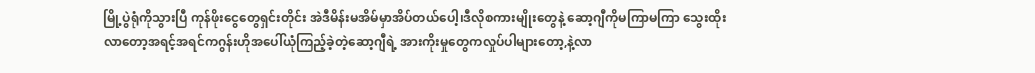မြို့ပွဲရုံကိုသွားပြီ ကုန်ဖိုးငွေတွေရှင်းတိုင်း အဲဒီမိန်းမအိမ်မှာအိပ်တယ်ပေါ့၊ဒီလိုစကားမျိုးတွေနဲ့ ဆော့ဂျီကိုမကြာမကြာ သွေးထိုးလာတော့အရင့်အရင်ကဂွန်းဟိုအပေါ်ယုံကြည့်ခဲ့တဲ့ဆော့ဂျီရဲ့ အားကိုးမှုတွေကလှုပ်ပါများတော့,နဲ့လာ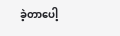ခဲ့တာပေါ့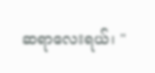ဆရာလေးရယ်၊ "